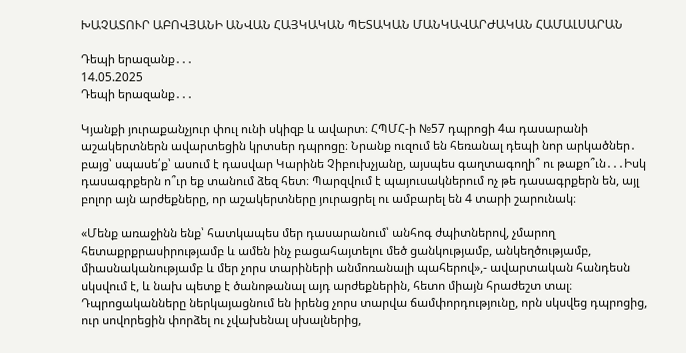ԽԱՉԱՏՈՒՐ ԱԲՈՎՅԱՆԻ ԱՆՎԱՆ ՀԱՅԿԱԿԱՆ ՊԵՏԱԿԱՆ ՄԱՆԿԱՎԱՐԺԱԿԱՆ ՀԱՄԱԼՍԱՐԱՆ

Դեպի երազանք․․․
14.05.2025
Դեպի երազանք․․․

Կյանքի յուրաքանչյուր փուլ ունի սկիզբ և ավարտ։ ՀՊՄՀ-ի №57 դպրոցի 4ա դասարանի աշակերտներն ավարտեցին կրտսեր դպրոցը։ Նրանք ուզում են հեռանալ դեպի նոր արկածներ․ բայց՝ սպասե՛ք՝ ասում է դասվար Կարինե Չիբուխչյանը, այսպես գաղտագողի՞ ու թաքո՞ւն․․․Իսկ դասագրքերն ո՞ւր եք տանում ձեզ հետ։ Պարզվում է պայուսակներում ոչ թե դասագրքերն են, այլ բոլոր այն արժեքները, որ աշակերտները յուրացրել ու ամբարել են 4 տարի շարունակ։

«Մենք առաջինն ենք՝ հատկապես մեր դասարանում՝ անհոգ ժպիտներով, չմարող հետաքրքրասիրությամբ և ամեն ինչ բացահայտելու մեծ ցանկությամբ, անկեղծությամբ, միասնականությամբ և մեր չորս տարիների անմոռանալի պահերով»,- ավարտական հանդեսն սկսվում է, և նախ պետք է ծանոթանալ այդ արժեքներին, հետո միայն հրաժեշտ տալ։
Դպրոցականները ներկայացնում են իրենց չորս տարվա ճամփորդությունը, որն սկսվեց դպրոցից, ուր սովորեցին փորձել ու չվախենալ սխալներից,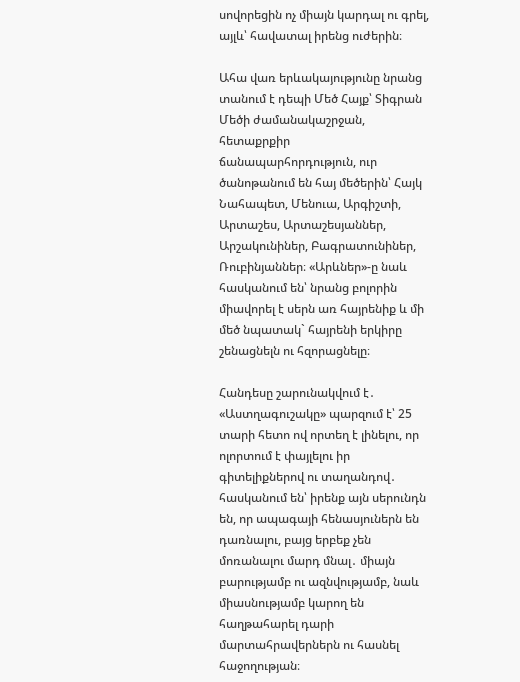սովորեցին ոչ միայն կարդալ ու գրել, այլև՝ հավատալ իրենց ուժերին։

Ահա վառ երևակայությունը նրանց տանում է դեպի Մեծ Հայք՝ Տիգրան Մեծի ժամանակաշրջան, հետաքրքիր ճանապարհորդություն, ուր ծանոթանում են հայ մեծերին՝ Հայկ Նահապետ, Մենուա, Արգիշտի, Արտաշես, Արտաշեսյաններ, Արշակունիներ, Բագրատունիներ, Ռուբինյաններ։ «Արևներ»-ը նաև հասկանում են՝ նրանց բոլորին միավորել է սերն առ հայրենիք և մի մեծ նպատակ` հայրենի երկիրը շենացնելն ու հզորացնելը։

Հանդեսը շարունակվում է․ «Աստղագուշակը» պարզում է՝ 25 տարի հետո ով որտեղ է լինելու, որ ոլորտում է փայլելու իր գիտելիքներով ու տաղանդով․ հասկանում են՝ իրենք այն սերունդն են, որ ապագայի հենասյուներն են դառնալու, բայց երբեք չեն մոռանալու մարդ մնալ․ միայն բարությամբ ու ազնվությամբ, նաև միասնությամբ կարող են հաղթահարել դարի մարտահրավերներն ու հասնել հաջողության։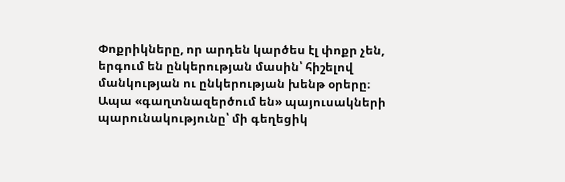Փոքրիկները, որ արդեն կարծես էլ փոքր չեն, երգում են ընկերության մասին՝ հիշելով մանկության ու ընկերության խենթ օրերը։ Ապա «գաղտնազերծում են» պայուսակների պարունակությունը՝ մի գեղեցիկ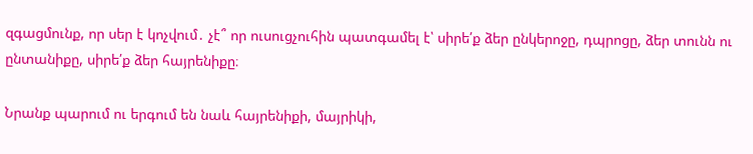զգացմունք, որ սեր է կոչվում․ չէ՞ որ ուսուցչուհին պատգամել է՝ սիրե՛ք ձեր ընկերոջը, դպրոցը, ձեր տունն ու ընտանիքը, սիրե՛ք ձեր հայրենիքը։

Նրանք պարում ու երգում են նաև հայրենիքի, մայրիկի,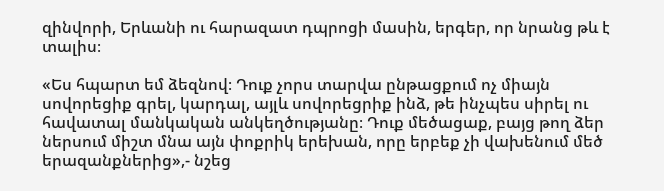զինվորի, Երևանի ու հարազատ դպրոցի մասին, երգեր, որ նրանց թև է տալիս։

«Ես հպարտ եմ ձեզնով։ Դուք չորս տարվա ընթացքում ոչ միայն սովորեցիք գրել, կարդալ, այլև սովորեցրիք ինձ, թե ինչպես սիրել ու հավատալ մանկական անկեղծությանը։ Դուք մեծացաք, բայց թող ձեր ներսում միշտ մնա այն փոքրիկ երեխան, որը երբեք չի վախենում մեծ երազանքներից»,- նշեց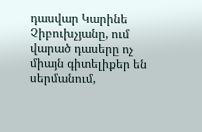դասվար Կարինե Չիբուխչյանը, ում վարած դասերը ոչ միայն գիտելիքեր են սերմանում,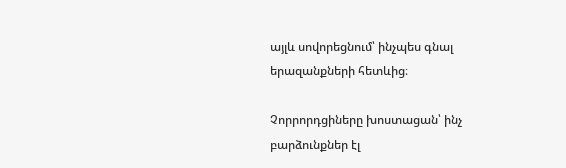այլև սովորեցնում՝ ինչպես գնալ երազանքների հետևից։

Չորրորդցիները խոստացան՝ ինչ բարձունքներ էլ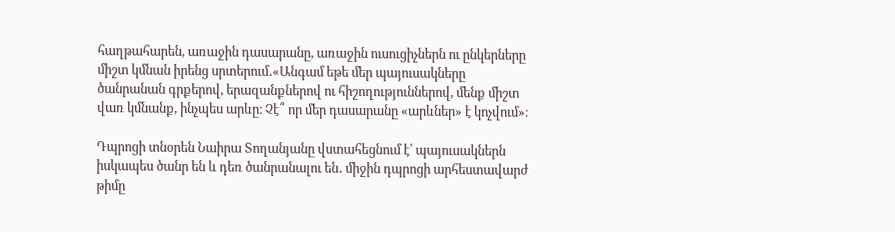հաղթահարեն, առաջին դասարանը, առաջին ուսուցիչներն ու ընկերները միշտ կմնան իրենց սրտերում․«Անգամ եթե մեր պայուսակները ծանրանան գրքերով, երազանքներով ու հիշողություններով, մենք միշտ վառ կմնանք, ինչպես արևը։ Չէ՞ որ մեր դասարանը «արևներ» է կոչվում»։

Դպրոցի տնօրեն Նաիրա Տողանյանը վստահեցնում է՝ պայուսակներն իսկապես ծանր են և դեռ ծանրանալու են․ միջին դպրոցի արհեստավարժ թիմը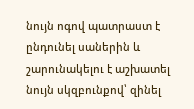նույն ոգով պատրաստ է ընդունել սաներին և շարունակելու է աշխատել նույն սկզբունքով՝ զինել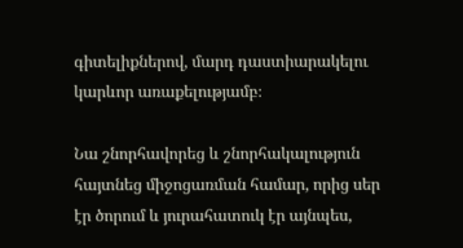գիտելիքներով, մարդ դաստիարակելու կարևոր առաքելությամբ։

Նա շնորհավորեց և շնորհակալություն հայտնեց միջոցառման համար, որից սեր էր ծորում և յուրահատուկ էր այնպես,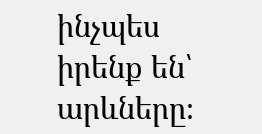ինչպես իրենք են՝ արևները։